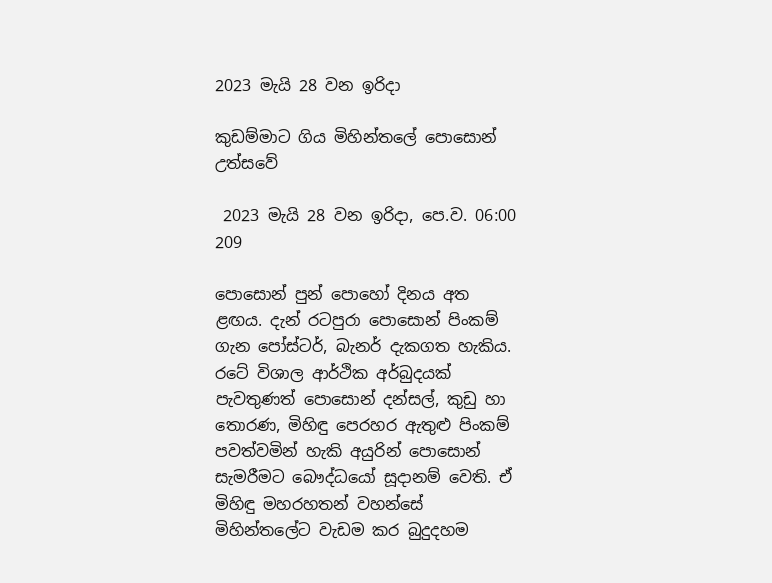2023 මැයි 28 වන ඉරිදා

කුඩම්මාට ගිය මිහින්තලේ පොසොන් උත්සවේ

 2023 මැයි 28 වන ඉරිදා, පෙ.ව. 06:00 209

පොසොන් පුන් පොහෝ දිනය අත ළඟය. දැන් රටපුරා පොසොන් පිංකම් ගැන පෝස්ටර්, බැනර් දැකගත හැකිය. රටේ විශාල ආර්ථික අර්බුදයක් පැවතුණත් පොසොන් දන්සල්, කුඩු හා තොරණ, මිහිඳු පෙරහර ඇතුළු පිංකම් පවත්වමින් හැකි අයුරින් පොසොන් සැමරීමට බෞද්ධයෝ සූදානම් වෙති. ඒ මිහිඳු මහරහතන් වහන්සේ මිහින්තලේට වැඩම කර බුදුදහම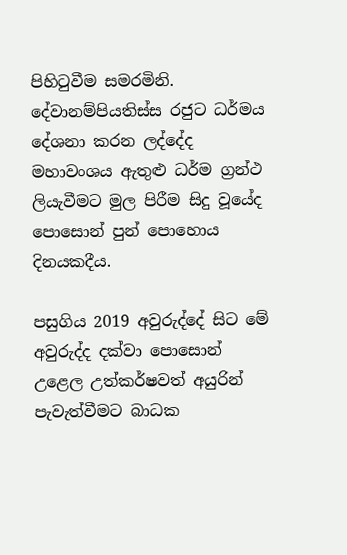පිහිටුවීම සමරමිනි. දේවානම්පියතිස්ස රජුට ධර්මය දේශනා කරන ලද්දේද මහාවංශය ඇතුළු ධර්ම ග්‍රන්ථ ලියැවීමට මුල පිරීම සිදු වූයේද පොසොන් පුන් පොහොය දිනයකදීය.

පසුගිය 2019 අවුරුද්දේ සිට මේ අවුරුද්ද දක්වා පොසොන් උළෙල උත්කර්ෂවත් අයුරින් පැවැත්වීමට බාධක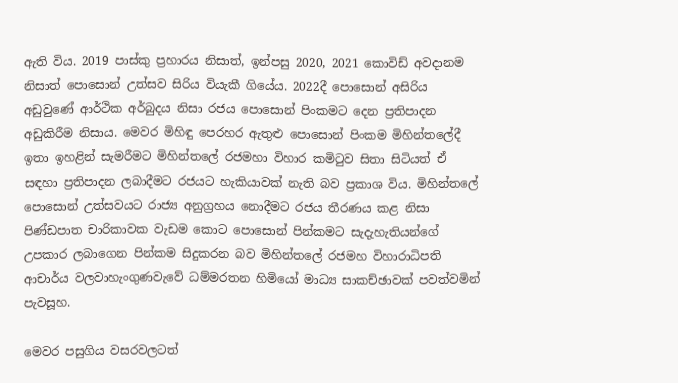ඇති විය. 2019 පාස්කු ප්‍රහාරය නිසාත්, ඉන්පසු 2020, 2021 කොවිඩ් අවදානම නිසාත් පොසොන් උත්සව සිරිය වියැකී ගියේය. 2022දී පොසොන් අසිරිය අඩුවුණේ ආර්ථික අර්බුදය නිසා රජය පොසොන් පිංකමට දෙන ප්‍රතිපාදන අඩුකිරීම නිසාය. මෙවර මිහිඳු පෙරහර ඇතුළු පොසොන් පිංකම මිහින්තලේදී ඉතා ඉහළින් සැමරීමට මිහින්තලේ රජමහා විහාර කමිටුව සිතා සිටියත් ඒ සඳහා ප්‍රතිපාදන ලබාදීමට රජයට හැකියාවක් නැති බව ප්‍රකාශ විය. මිහින්තලේ පොසොන් උත්සවයට රාජ්‍ය අනුග්‍රහය නොදීමට රජය තීරණය කළ නිසා පිණ්ඩපාත චාරිකාවක වැඩම කොට පොසොන් පින්කමට සැදැහැතියන්ගේ උපකාර ලබාගෙන පින්කම සිදුකරන බව මිහින්තලේ රජමහ විහාරාධිපති ආචාර්ය වලවාහැංගුණවැවේ ධම්මරතන හිමියෝ මාධ්‍ය සාකච්ඡාවක් පවත්වමින් පැවසූහ.

මෙවර පසුගිය වසරවලටත්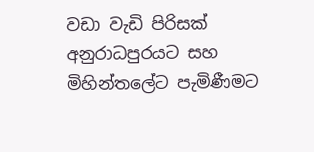වඩා වැඩි පිරිසක් අනුරාධපුරයට සහ මිහින්තලේට පැමිණීමට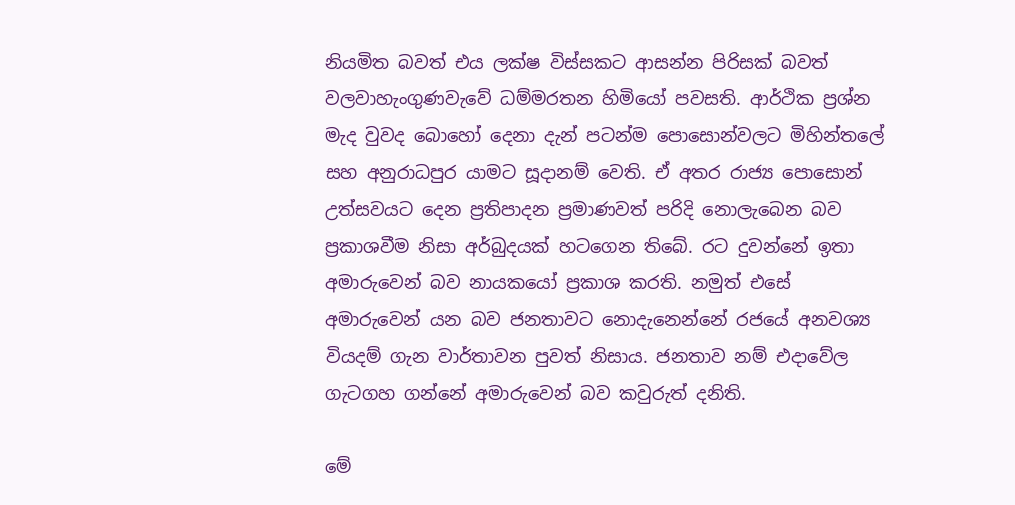නියමිත බවත් එය ලක්ෂ විස්සකට ආසන්න පිරිසක් බවත් වලවාහැංගුණවැවේ ධම්මරතන හිමියෝ පවසති. ආර්ථික ප්‍රශ්න මැද වුවද බොහෝ දෙනා දැන් පටන්ම පොසොන්වලට මිහින්තලේ සහ අනුරාධපුර යාමට සූදානම් වෙති. ඒ අතර රාජ්‍ය පොසොන් උත්සවයට දෙන ප්‍රතිපාදන ප්‍රමාණවත් පරිදි නොලැබෙන බව ප්‍රකාශවීම නිසා අර්බුදයක් හටගෙන තිබේ. රට දුවන්නේ ඉතා අමාරුවෙන් බව නායකයෝ ප්‍රකාශ කරති. නමුත් එසේ අමාරුවෙන් යන බව ජනතාවට නොදැනෙන්නේ රජයේ අනවශ්‍ය වියදම් ගැන වාර්තාවන පුවත් නිසාය. ජනතාව නම් එදාවේල ගැටගහ ගන්නේ අමාරුවෙන් බව කවුරුත් දනිති.

මේ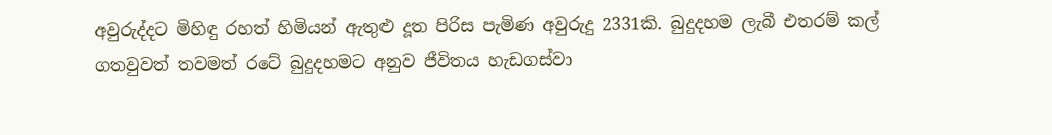අවුරුද්දට මිහිඳු රහත් හිමියන් ඇතුළු දූත පිරිස පැමිණ අවුරුදු 2331කි. බුදුදහම ලැබී එතරම් කල් ගතවුවත් තවමත් රටේ බුදුදහමට අනුව ජීවිතය හැඩගස්වා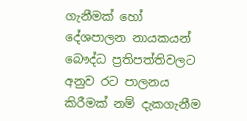ගැනීමක් හෝ දේශපාලන නායකයන් බෞද්ධ ප්‍රතිපත්තිවලට අනුව රට පාලනය කිරීමක් නම් දැකගැනීම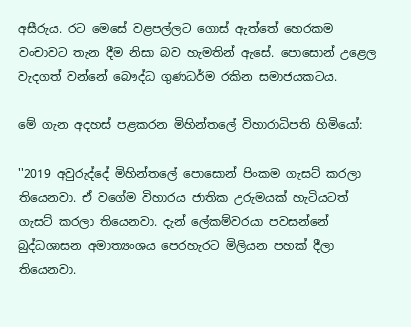අසීරුය. රට මෙසේ වළපල්ලට ගොස් ඇත්තේ හෙරකම වංචාවට තැන දීම නිසා බව හැමතින් ඇසේ. පොසොන් උළෙල වැදගත් වන්නේ බෞද්ධ ගුණධර්ම රකින සමාජයකටය.

මේ ගැන අදහස් පළකරන මිහින්තලේ විහාරාධිපති හිමියෝ:

''2019 අවුරුද්දේ මිහින්තලේ පොසොන් පිංකම ගැසට් කරලා තියෙනවා. ඒ වගේම විහාරය ජාතික උරුමයක් හැටියටත් ගැසට් කරලා තියෙනවා. දැන් ලේකම්වරයා පවසන්නේ බුද්ධශාසන අමාත්‍යංශය පෙරහැරට මිලියන පහක් දීලා තියෙනවා.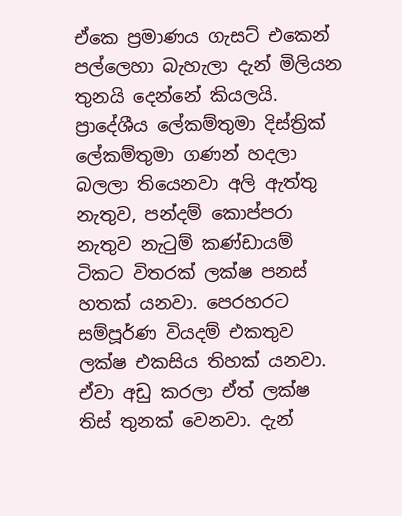ඒකෙ ප්‍රමාණය ගැසට් එකෙන් පල්ලෙහා බැහැලා දැන් මිලියන තුනයි දෙන්නේ කියලයි. ප්‍රාදේශීය ලේකම්තුමා දිස්ත්‍රික් ලේකම්තුමා ගණන් හදලා බලලා තියෙනවා අලි ඇත්තු නැතුව, පන්දම් කොප්පරා නැතුව නැටුම් කණ්ඩායම් ටිකට විතරක් ලක්ෂ පනස් හතක් යනවා. පෙරහරට සම්පූර්ණ වියදම් එකතුව ලක්ෂ එකසිය තිහක් යනවා. ඒවා අඩු කරලා ඒත් ලක්ෂ තිස් තුනක් වෙනවා. දැන්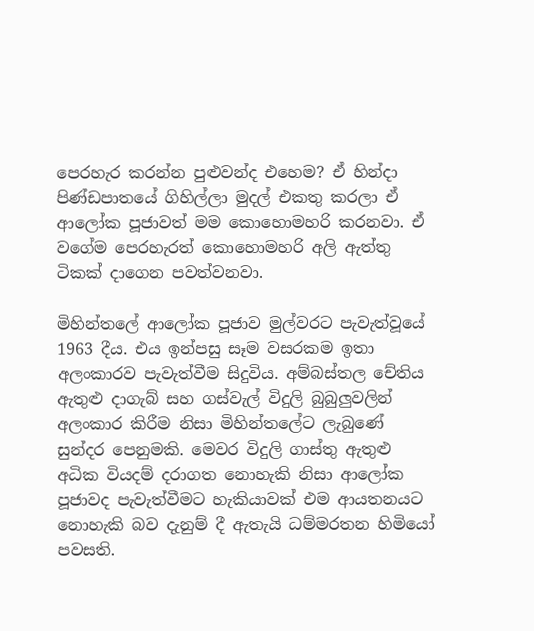පෙරහැර කරන්න පුළුවන්ද එහෙම? ඒ හින්දා   පිණ්ඩපාතයේ ගිහිල්ලා මුදල් එකතු කරලා ඒ ආලෝක පූජාවත් මම කොහොමහරි කරනවා. ඒ වගේම පෙරහැරත් කොහොමහරි අලි ඇත්තු ටිකක් දාගෙන පවත්වනවා.

මිහින්තලේ ආලෝක පූජාව මුල්වරට පැවැත්වූයේ 1963 දීය. එය ඉන්පසු සෑම වසරකම ඉතා අලංකාරව පැවැත්වීම සිදුවිය. අම්බස්තල චේතිය ඇතුළු දාගැබ් සහ ගස්වැල් විදුලි බුබුලුවලින් අලංකාර කිරීම නිසා මිහින්තලේට ලැබුණේ සුන්දර පෙනුමකි. මෙවර විදුලි ගාස්තු ඇතුළු අධික වියදම් දරාගත නොහැකි නිසා ආලෝක පූජාවද පැවැත්වීමට හැකියාවක් එම ආයතනයට නොහැකි බව දැනුම් දී ඇතැයි ධම්මරතන හිමියෝ පවසති.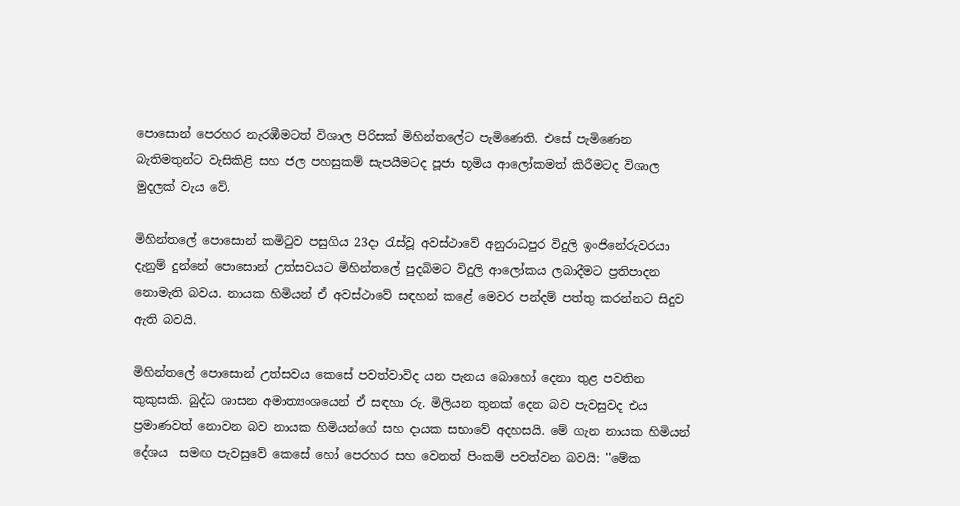පොසොන් පෙරහර නැරඹීමටත් විශාල පිරිසක් මිහින්තලේට පැමිණෙති. එසේ පැමිණෙන බැතිමතුන්ට වැසිකිළි සහ ජල පහසුකම් සැපයීමටද පූජා භූමිය ආලෝකමත් කිරීමටද විශාල මුදලක් වැය වේ.

මිහින්තලේ පොසොන් කමිටුව පසුගිය 23දා රැස්වූ අවස්ථාවේ අනුරාධපුර විදුලි ඉංජිනේරුවරයා දැනුම් දුන්නේ පොසොන් උත්සවයට මිහින්තලේ පුදබිමට විදුලි ආලෝකය ලබාදීමට ප්‍රතිපාදන නොමැති බවය. නායක හිමියන් ඒ අවස්ථාවේ සඳහන් කළේ මෙවර පන්දම් පත්තු කරන්නට සිදුව ඇති බවයි.

මිහින්තලේ පොසොන් උත්සවය කෙසේ පවත්වාවිද යන පැනය බොහෝ දෙනා තුළ පවතින කුකුසකි. බුද්ධ ශාසන අමාත්‍යංශයෙන් ඒ සඳහා රු. මිලියන තුනක් දෙන බව පැවසුවද එය ප්‍රමාණවත් නොවන බව නායක හිමියන්ගේ සහ දායක සභාවේ අදහසයි. මේ ගැන නායක හිමියන් දේශය  සමඟ පැවසුවේ කෙසේ හෝ පෙරහර සහ වෙනත් පිංකම් පවත්වන බවයි: ''මේක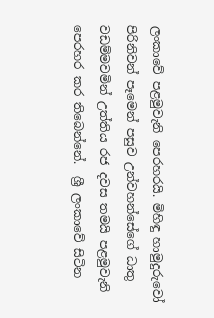ලංකාවේ පළමුවැනි පෙරහරයි. මිහිඳු හාමුදුරුවෝ පිරිනිවන් පෑමෙන් පසුව උන්වහන්සේගේ ධාතු වඩම්මවමින් උත්තිය රජ දවස තමයි පළමුවැනි පෙරහර කර තිබෙන්නේ.  ශ්‍රී ලංකාවේ සිටින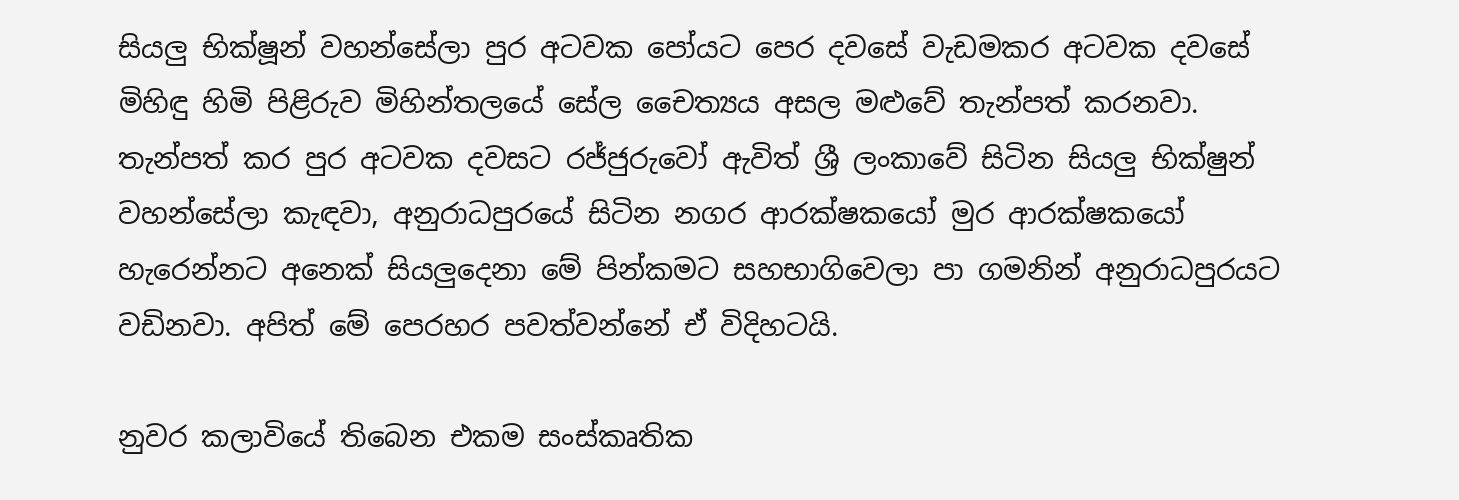සියලු භික්ෂූන් වහන්සේලා පුර අටවක පෝයට පෙර දවසේ වැඩමකර අටවක දවසේ මිහිඳු හිමි පිළිරුව මිහින්තලයේ සේල චෛත්‍යය අසල මළුවේ තැන්පත් කරනවා. තැන්පත් කර පුර අටවක දවසට රජ්ජුරුවෝ ඇවිත් ශ්‍රී ලංකාවේ සිටින සියලු භික්ෂුන් වහන්සේලා කැඳවා, අනුරාධපුරයේ සිටින නගර ආරක්ෂකයෝ මුර ආරක්ෂකයෝ හැරෙන්නට අනෙක් සියලුදෙනා මේ පින්කමට සහභාගිවෙලා පා ගමනින් අනුරාධපුරයට වඩිනවා. අපිත් මේ පෙරහර පවත්වන්නේ ඒ විදිහටයි.

නුවර කලාවියේ තිබෙන එකම සංස්කෘතික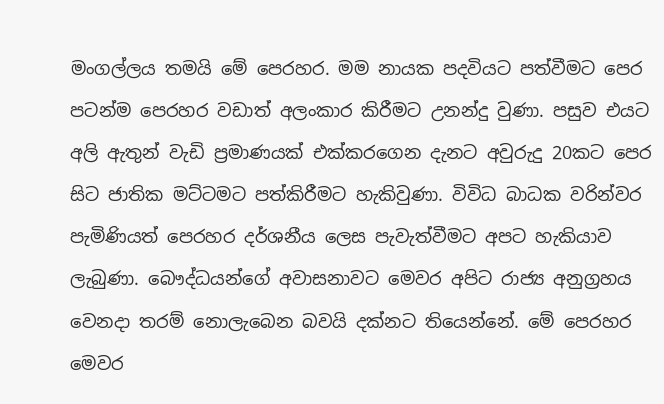මංගල්ලය තමයි මේ පෙරහර. මම නායක පදවියට පත්වීමට පෙර පටන්ම පෙරහර වඩාත් අලංකාර කිරීමට උනන්දු වුණා. පසුව එයට අලි ඇතුන් වැඩි ප්‍රමාණයක් එක්කරගෙන දැනට අවුරුදු 20කට පෙර සිට ජාතික මට්ටමට පත්කිරීමට හැකිවුණා. විවිධ බාධක වරින්වර පැමිණියත් පෙරහර දර්ශනීය ලෙස පැවැත්වීමට අපට හැකියාව ලැබුණා. බෞද්ධයන්ගේ අවාසනාවට මෙවර අපිට රාජ්‍ය අනුග්‍රහය වෙනදා තරම් නොලැබෙන බවයි දක්නට තියෙන්නේ. මේ පෙරහර මෙවර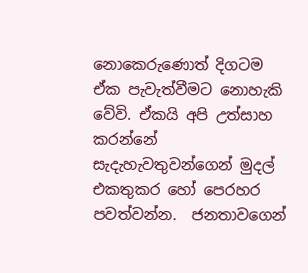නොකෙරුණොත් දිගටම ඒක පැවැත්වීමට නොහැකි වේවි. ඒකයි අපි උත්සාහ කරන්නේ සැදැහැවතුවන්ගෙන් මුදල් එකතුකර හෝ පෙරහර පවත්වන්න.  ජනතාවගෙන්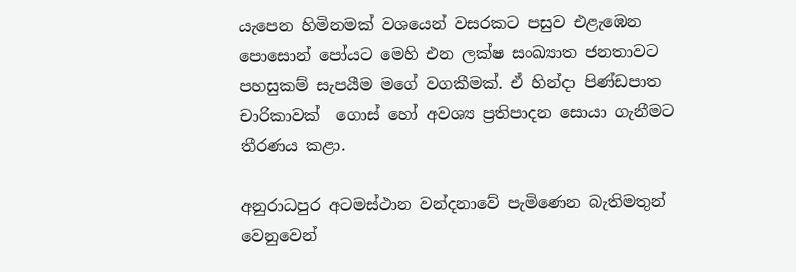යැපෙන හිමිනමක් වශයෙන් වසරකට පසුව එළැඹෙන පොසොන් පෝයට මෙහි එන ලක්ෂ සංඛ්‍යාත ජනතාවට පහසුකම් සැපයීම මගේ වගකීමක්. ඒ හින්දා පිණ්ඩපාත චාරිකාවක්  ගොස් හෝ අවශ්‍ය ප්‍රතිපාදන සොයා ගැනීමට තීරණය කළා.

අනුරාධපුර අටමස්ථාන වන්දනාවේ පැමිණෙන බැතිමතුන් වෙනුවෙන්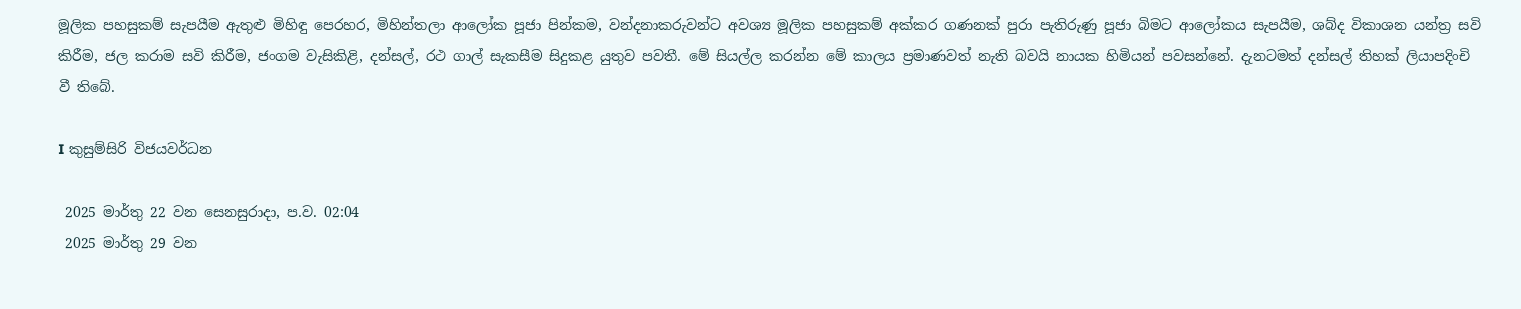මූලික පහසුකම් සැපයීම ඇතුළු මිහිඳු පෙරහර, මිහින්තලා ආලෝක පූජා පින්කම, වන්දනාකරුවන්ට අවශ්‍ය මූලික පහසුකම් අක්කර ගණනක් පුරා පැතිරුණු පූජා බිමට ආලෝකය සැපයීම, ශබ්ද විකාශන යන්ත්‍ර සවි කිරීම, ජල කරාම සවි කිරීම, ජංගම වැසිකිළි, දන්සල්, රථ ගාල් සැකසීම සිදුකළ යුතුව පවතී. මේ සියල්ල කරන්න මේ කාලය ප්‍රමාණවත් නැති බවයි නායක හිමියන් පවසන්නේ. දැනටමත් දන්සල් තිහක් ලියාපදිංචි වී තිබේ.

I කුසුම්සිරි විජයවර්ධන

 2025 මාර්තු 22 වන සෙනසුරාදා, ප.ව. 02:04
 2025 මාර්තු 29 වන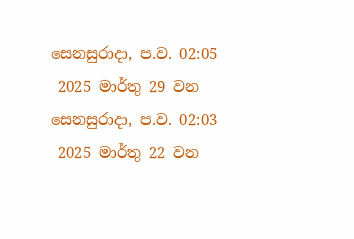සෙනසුරාදා, ප.ව. 02:05
 2025 මාර්තු 29 වන සෙනසුරාදා, ප.ව. 02:03
 2025 මාර්තු 22 වන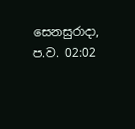සෙනසුරාදා, ප.ව. 02:02